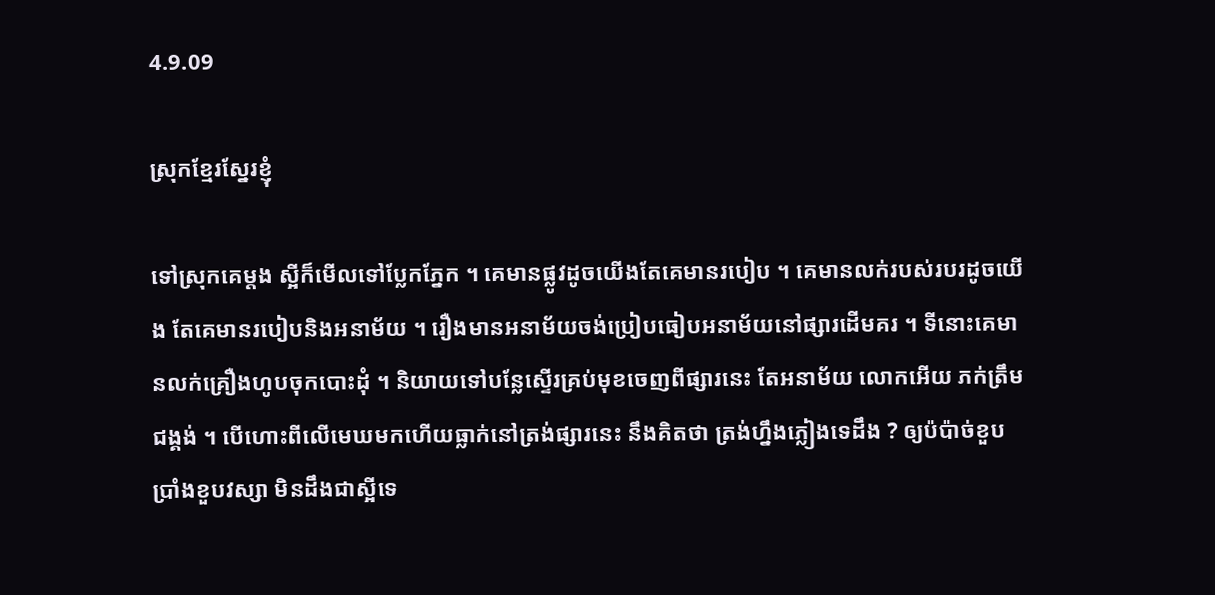4.9.09

ស្រុកខ្មែរស្នែរខ្ញុំ

ទៅស្រុកគេម្តង ស្អីក៏មើលទៅប្លែកភ្នែក ។ គេមានផ្លូវដូចយើងតែគេមានរបៀប ។ គេមានលក់របស់របរដូចយើង តែគេមានរបៀបនិងអនាម័យ ។ រឿងមានអនាម័យចង់ប្រៀបធៀបអនាម័យនៅផ្សារដើមគរ ។ ទីនោះគេមានលក់គ្រឿងហូបចុកបោះដុំ ។ និយាយទៅបន្លែស្ទើរគ្រប់មុខចេញពីផ្សារនេះ តែអនាម័យ លោកអើយ ភក់ត្រឹមជង្គង់ ។ បើហោះពីលើមេឃមកហើយធ្លាក់នៅត្រង់ផ្សារនេះ នឹងគិតថា ត្រង់ហ្នឹងភ្លៀងទេដឹង ? ឲ្យប៉ប៉ាច់ខួបប្រាំងខួបវស្សា មិនដឹងជាស្អីទេ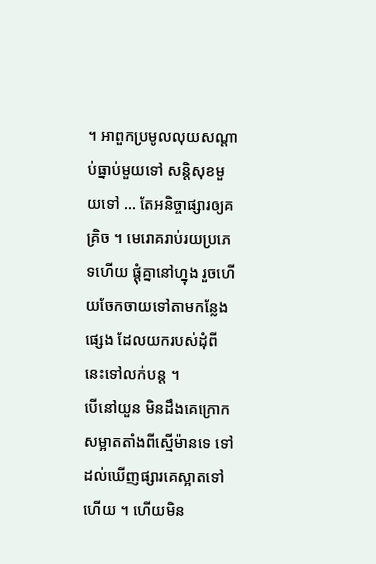។ អាពួកប្រមូលលុយសណ្តាប់ធ្នាប់មួយទៅ សន្តិសុខមួយទៅ … តែអនិច្ចាផ្សារឲ្យគគ្រិច ។ មេរោគរាប់រយប្រភេទហើយ ផ្តុំគ្នានៅហ្នុង រួចហើយចែកចាយទៅតាមកន្លែងផ្សេង ដែលយករបស់ដុំពីនេះទៅលក់បន្ត ។
បើនៅយួន មិនដឹងគេក្រោកសម្អាតតាំងពីស្មើម៉ានទេ ទៅដល់ឃើញផ្សារគេស្អាតទៅហើយ ។ ហើយមិន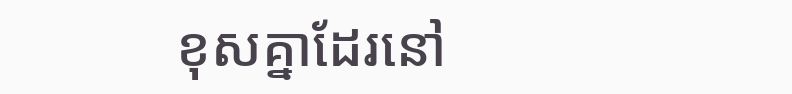ខុសគ្នាដែរនៅ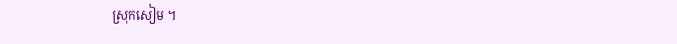ស្រុកសៀម ។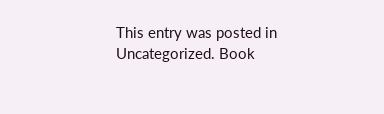This entry was posted in Uncategorized. Book